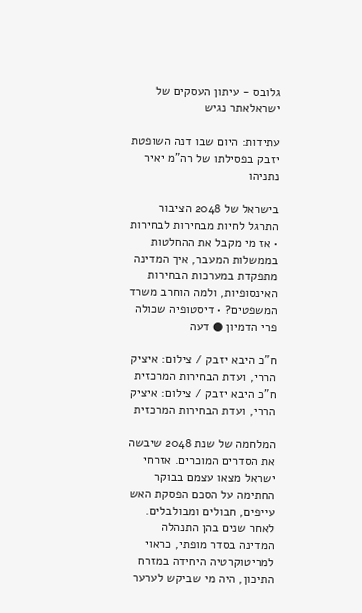גלובס - עיתון העסקים של ישראלאתר נגיש

עתידות: היום שבו דנה השופטת יזבק בפסילתו של רה"מ יאיר נתניהו

בישראל של 2048 הציבור התרגל לחיות מבחירות לבחירות • אז מי מקבל את ההחלטות בממשלות המעבר, איך המדינה מתפקדת במערכות הבחירות האינסופיות, ולמה הוחרב משרד המשפטים? • דיסטופיה שכולה פרי הדמיון ● דעה

ח"כ היבא יזבק / צילום: איציק הררי, ועדת הבחירות המרכזית
ח"כ היבא יזבק / צילום: איציק הררי, ועדת הבחירות המרכזית

המלחמה של שנת 2048 שיבשה את הסדרים המוכרים. אזרחי ישראל מצאו עצמם בבוקר החתימה על הסכם הפסקת האש עייפים, חבולים ומבולבלים. לאחר שנים בהן התנהלה המדינה בסדר מופתי, כראוי למריטוקרטיה היחידה במזרח התיכון, היה מי שביקש לערער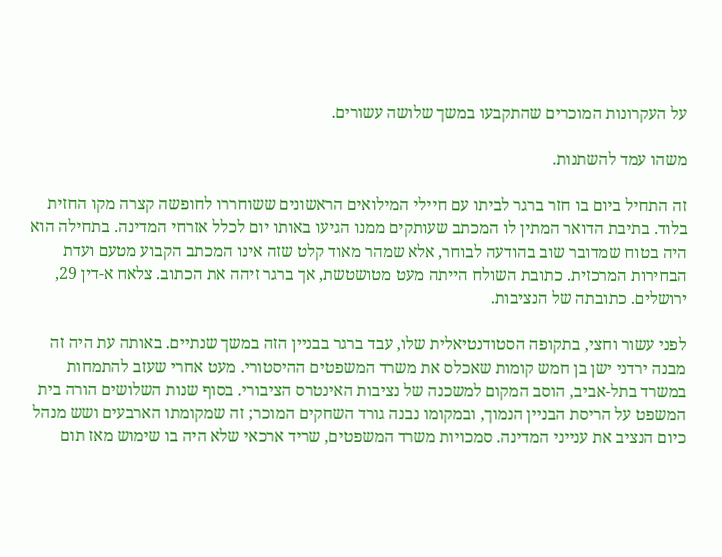על העקרונות המוכרים שהתקבעו במשך שלושה עשורים.

משהו עמד להשתנות.

זה התחיל ביום בו חזר ברגר לביתו עם חיילי המילואים הראשונים ששוחררו לחופשה קצרה מקו החזית בלוד. בתיבת הדואר המתין לו המכתב שעותקים ממנו הגיעו באותו יום לכלל אזרחי המדינה. בתחילה הוא היה בטוח שמדובר שוב בהודעה לבוחר, אלא שמהר מאוד קלט שזה אינו המכתב הקבוע מטעם ועדת הבחירות המרכזית. כתובת השולח הייתה מעט מטושטשת, אך ברגר זיהה את הכתוב. צלאח א-דין 29, ירושלים. כתובתה של הנציבות.

לפני עשור וחצי, בתקופה הסטודנטיאלית שלו, עבד ברגר בבניין הזה במשך שנתיים. באותה עת היה זה מבנה ירדני ישן בן חמש קומות שאכלס את משרד המשפטים ההיסטורי. מעט אחרי שעזב להתמחות במשרד בתל-אביב, הוסב המקום למשכנה של נציבות האינטרס הציבורי. בסוף שנות השלושים הורה בית המשפט על הריסת הבניין הנמוך, ובמקומו נבנה גורד השחקים המוכר; זה שמקומתו הארבעים ושש מנהל כיום הנציב את ענייני המדינה. סמכויות משרד המשפטים, שריד ארכאי שלא היה בו שימוש מאז תום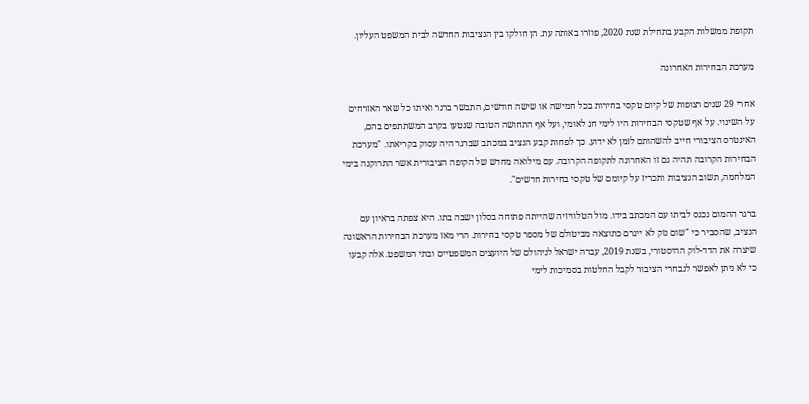תקופת ממשלות הקבע בתחילת שנת 2020, פוזרו באותה עת. הן חולקו בין הנציבות החדשה לבית המשפט העליון.

מערכת הבחירות האחרונה

אחרי 29 שנים רצופות של קיום טקסי בחירות בכל חמישה או שישה חודשים, התבשר ברגר ואיתו כל שאר האזרחים על השינוי. על אף שטקסי הבחירות היו לימי חג לאומי, ועל אף התחושה הטובה שנטעו בקרב המשתתפים בהם, האינטרס הציבורי חייב להשהותם לזמן לא ידוע. כך לפחות קבע הנציב במכתב שברגר היה עסוק בקריאתו. "מערכת הבחירות הקרובה תהיה גם זו האחרונה לתקופה הקרובה. עם מילואה מחדש של הקופה הציבורית אשר התרוקנה בימי המלחמה, תשוב הנציבות ותכריז על קיומם של טקסי בחירות חדשים".

ברגר ההמום נכנס לביתו עם המכתב בידו. מול הטלוויזיה שהייתה פתוחה בסלון ישבה בתו. היא צפתה בראיון עם הנציב, שהסביר כי "שום נזק לא ייגרם כתוצאה מביטולם של מספר טקסי בחירות. הרי מאז מערכת הבחירות הראשונה שיצרה את הדד-לוק ההיסטורי, בשנת 2019, עברה ישראל לניהולם של היועצים המשפטיים ובתי המשפט. אלה קבעו כי לא ניתן לאפשר לנבחרי הציבור לקבל החלטות בסמיכות לימי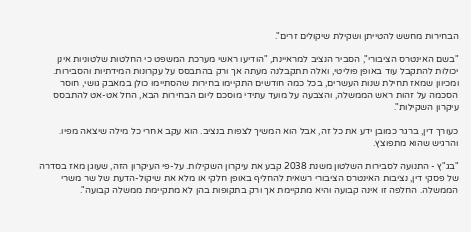הבחירות מחשש להטייתן ושקילת שיקולים זרים".

"בשם האינטרס הציבורי", הסביר הנציב למראיינת, "הודיעו ראשי מערכת המשפט כי החלטות שלטוניות אינן יכולות להתקבל עוד באופן פוליטי, ואלה תתקבלנה מעתה אך ורק בהתבסס על עקרונות המידתיות והסבירות. ומכיוון שמאז תחילת שנות העשרים, בכל כמה חודשים התקיימו בחירות שהסתיימו כולן במאבק גושי, חוסר הסכמה על זהות ראש הממשלה, והצבעה על מועד עתידי מוסכם ליום הבחירות הבא, החל אט-אט להתבסס עיקרון השקילות".

כעורך דין, ברגר כמובן ידע את כל זה, אבל הוא המשיך לצפות בנציב. הוא עקב אחרי כל מילה שיצאה מפיו. והרגיש שהוא מתפוצץ.

"בג"ץ - התנועה לסבירות השלטון משנת 2038 קבע את עיקרון השקילות. על-פי העיקרון הזה, שעוגן מאז בסדרה של פסקי דין, נציבות האינטרס הציבורי רשאית להחליף באופן חלקי או מלא את שיקול-הדעת של שר משרי הממשלה. החלפה זו אינה קבועה והיא מתקיימת אך ורק בתקופות בהן לא מתקיימת ממשלה קבועה".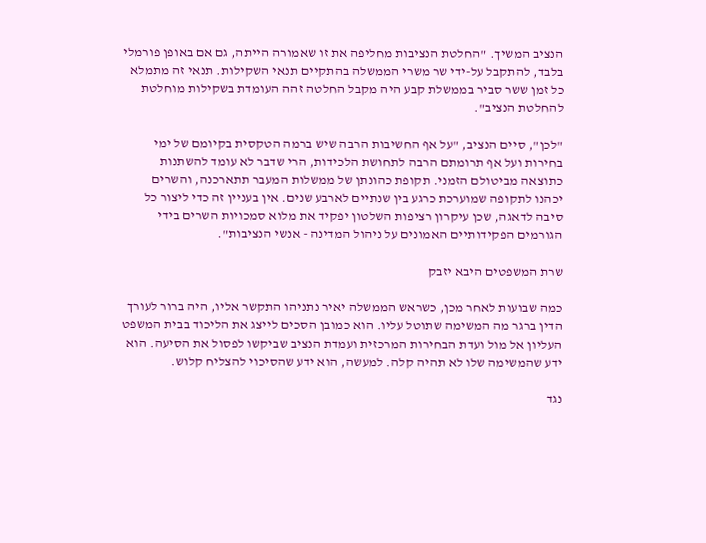הנציב המשיך. "החלטת הנציבות מחליפה את זו שאמורה הייתה, גם אם באופן פורמלי בלבד, להתקבל על-ידי שר משרי הממשלה בהתקיים תנאי השקילות. תנאי זה מתמלא כל זמן ששר סביר בממשלת קבע היה מקבל החלטה זהה העומדת בשקילות מוחלטת להחלטת הנציב".

"לכן", סיים הנציב, "על אף החשיבות הרבה שיש ברמה הטקסית בקיומם של ימי בחירות ועל אף תרומתם הרבה לתחושת הלכידות, הרי שדבר לא עומד להשתנות כתוצאה מביטולם הזמני. תקופת כהונתן של ממשלות המעבר תתארכנה, והשרים יכהנו לתקופה שמוערכת כרגע בין שנתיים לארבע שנים. אין בעניין זה כדי ליצור כל סיבה לדאגה, שכן עיקרון רציפות השלטון יפקיד את מלוא סמכויות השרים בידי הגורמים הפקידותיים האמונים על ניהול המדינה - אנשי הנציבות".

שרת המשפטים היבא יזבק

כמה שבועות לאחר מכן, כשראש הממשלה יאיר נתניהו התקשר אליו, היה ברור לעורך הדין ברגר מה המשימה שתוטל עליו. הוא כמובן הסכים לייצג את הליכוד בבית המשפט העליון אל מול ועדת הבחירות המרכזית ועמדת הנציב שביקשו לפסול את הסיעה. הוא ידע שהמשימה שלו לא תהיה קלה. למעשה, הוא ידע שהסיכוי להצליח קלוש.

נגד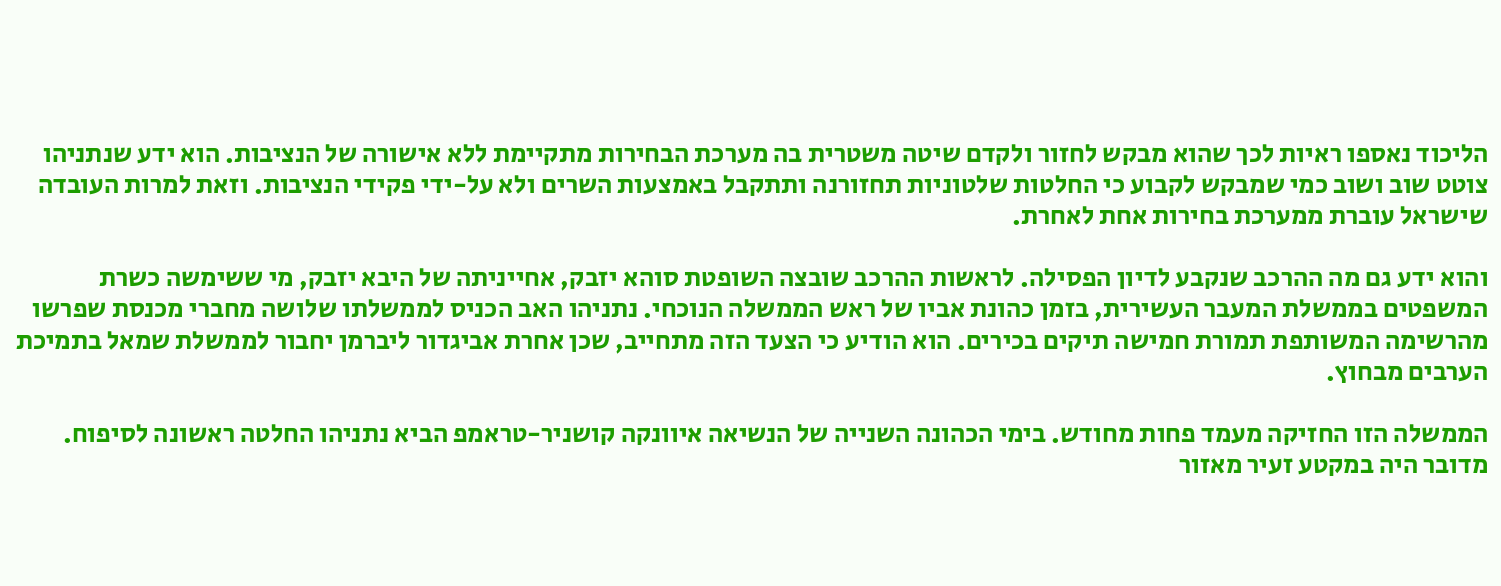הליכוד נאספו ראיות לכך שהוא מבקש לחזור ולקדם שיטה משטרית בה מערכת הבחירות מתקיימת ללא אישורה של הנציבות. הוא ידע שנתניהו צוטט שוב ושוב כמי שמבקש לקבוע כי החלטות שלטוניות תחזורנה ותתקבל באמצעות השרים ולא על-ידי פקידי הנציבות. וזאת למרות העובדה שישראל עוברת ממערכת בחירות אחת לאחרת.

והוא ידע גם מה ההרכב שנקבע לדיון הפסילה. לראשות ההרכב שובצה השופטת סוהא יזבק, אחייניתה של היבא יזבק, מי ששימשה כשרת המשפטים בממשלת המעבר העשירית, בזמן כהונת אביו של ראש הממשלה הנוכחי. נתניהו האב הכניס לממשלתו שלושה מחברי מכנסת שפרשו מהרשימה המשותפת תמורת חמישה תיקים בכירים. הוא הודיע כי הצעד הזה מתחייב, שכן אחרת אביגדור ליברמן יחבור לממשלת שמאל בתמיכת הערבים מבחוץ.

הממשלה הזו החזיקה מעמד פחות מחודש. בימי הכהונה השנייה של הנשיאה איוונקה קושניר-טראמפ הביא נתניהו החלטה ראשונה לסיפוח. מדובר היה במקטע זעיר מאזור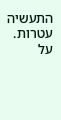התעשיה עטרות. על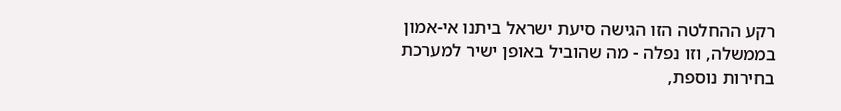רקע ההחלטה הזו הגישה סיעת ישראל ביתנו אי-אמון בממשלה, וזו נפלה - מה שהוביל באופן ישיר למערכת בחירות נוספת,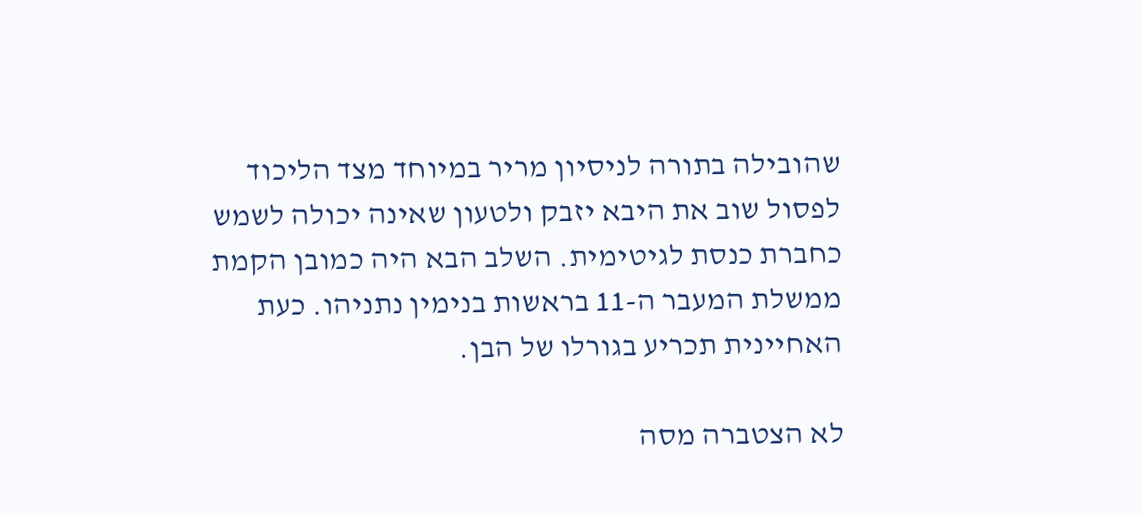שהובילה בתורה לניסיון מריר במיוחד מצד הליכוד לפסול שוב את היבא יזבק ולטעון שאינה יכולה לשמש כחברת כנסת לגיטימית. השלב הבא היה כמובן הקמת ממשלת המעבר ה-11 בראשות בנימין נתניהו. כעת האחיינית תכריע בגורלו של הבן.

לא הצטברה מסה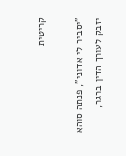קריטית

"יסביר לי אדוני", פנתה סוהא יזבק לעורך הדין ברגר,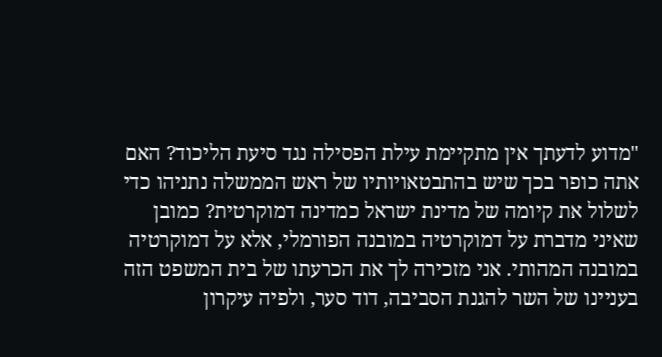"מדוע לדעתך אין מתקיימת עילת הפסילה נגד סיעת הליכוד? האם אתה כופר בכך שיש בהתבטאויותיו של ראש הממשלה נתניהו כדי לשלול את קיומה של מדינת ישראל כמדינה דמוקרטית? כמובן שאיני מדברת על דמוקרטיה במובנה הפורמלי, אלא על דמוקרטיה במובנה המהותי. אני מזכירה לך את הכרעתו של בית המשפט הזה בעניינו של השר להגנת הסביבה, דוד סער, ולפיה עיקרון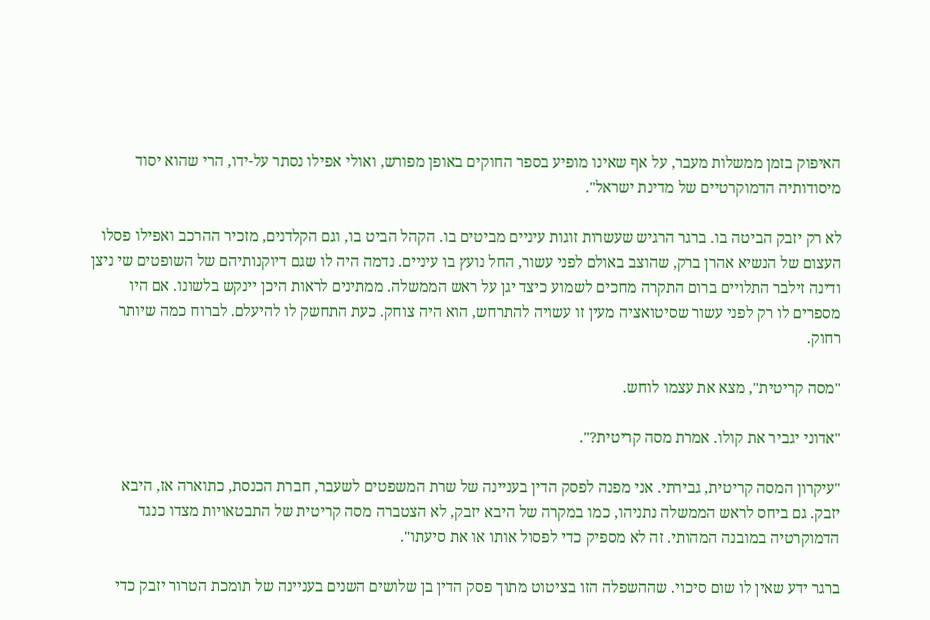האיפוק בזמן ממשלות מעבר, על אף שאינו מופיע בספר החוקים באופן מפורש, ואולי אפילו נסתר על-ידו, הרי שהוא יסוד מיסודותיה הדמוקרטיים של מדינת ישראל".

לא רק יזבק הביטה בו. ברגר הרגיש שעשרות זוגות עיניים מביטים בו. הקהל הביט בו, וגם הקלדנים, מזכיר ההרכב ואפילו פסלו העצום של הנשיא אהרן ברק, שהוצב באולם לפני עשור, החל נועץ בו עיניים. נדמה היה לו שגם דיוקנותיהם של השופטים שי ניצן ודינה זילבר התלויים ברום התקרה מחכים לשמוע כיצד יגן על ראש הממשלה. ממתינים לראות היכן יינקש בלשונו. אם היו מספרים לו רק לפני עשור שסיטואציה מעין זו עשויה להתרחש, הוא היה צוחק. כעת התחשק לו להיעלם. לברוח כמה שיותר רחוק.

"מסה קריטית", מצא את עצמו לוחש.

"אדוני יגביר את קולו. אמרת מסה קריטית?".

"עיקרון המסה קריטית, גבירתי. אני מפנה לפסק הדין בעניינה של שרת המשפטים לשעבר, חברת הכנסת, כתוארה אז, היבא יזבק. גם ביחס לראש הממשלה נתניהו, כמו במקרה של היבא יזבק, לא הצטברה מסה קריטית של התבטאויות מצדו כנגד הדמוקרטיה במובנה המהותי. זה לא מספיק כדי לפסול אותו או את סיעתו".

ברגר ידע שאין לו שום סיכוי. שההשפלה הזו בציטוט מתוך פסק הדין בן שלושים השנים בעניינה של תומכת הטרור יזבק כדי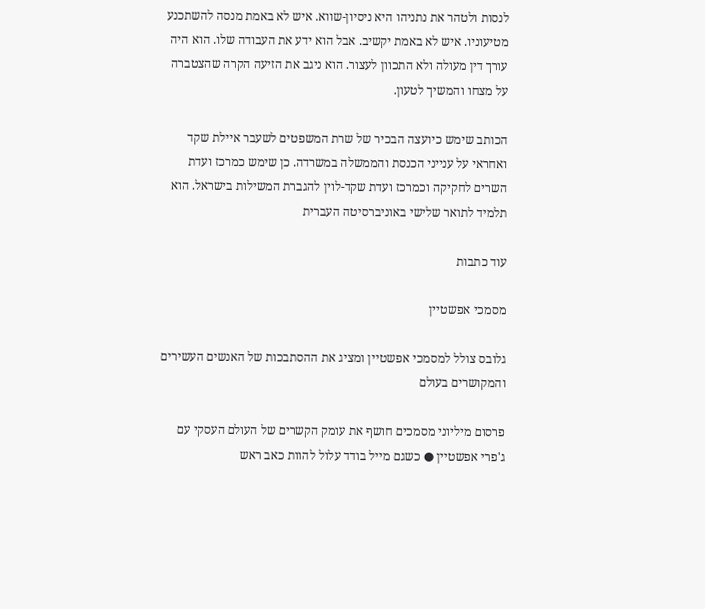לנסות ולטהר את נתניהו היא ניסיון-שווא. איש לא באמת מנסה להשתכנע מטיעוניו. איש לא באמת יקשיב. אבל הוא ידע את העבודה שלו. הוא היה עורך דין מעולה ולא התכוון לעצור. הוא ניגב את הזיעה הקרה שהצטברה על מצחו והמשיך לטעון.

הכותב שימש כיועצה הבכיר של שרת המשפטים לשעבר איילת שקד ואחראי על ענייני הכנסת והממשלה במשרדה. כן שימש כמרכז ועדת השרים לחקיקה וכמרכז ועדת שקד-לוין להגברת המשילות בישראל. הוא תלמיד לתואר שלישי באוניברסיטה העברית

עוד כתבות

מסמכי אפשטיין

גלובס צולל למסמכי אפשטיין ומציג את ההסתבכות של האנשים העשירים והמקושרים בעולם

פרסום מיליוני מסמכים חושף את עומק הקשרים של העולם העסקי עם ג'פרי אפשטיין ● כשגם מייל בודד עלול להוות כאב ראש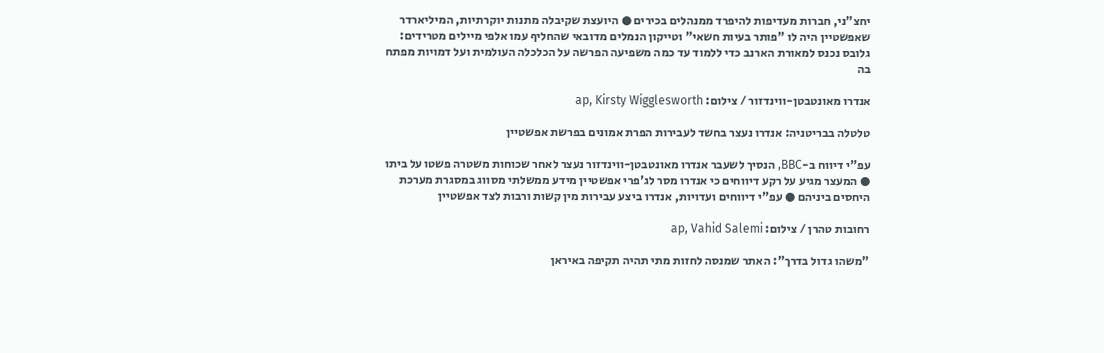יחצ"ני, חברות מעדיפות להיפרד ממנהלים בכירים ● היועצת שקיבלה מתנות יוקרתיות, המיליארדר שאפשטיין היה לו "פותר בעיות חשאי" וטייקון הנמלים מדובאי שהחליף עמו אלפי מיילים מטרידים: גלובס נכנס למאורת הארנב כדי ללמוד עד כמה משפיעה הפרשה על הכלכלה העולמית ועל דמויות מפתח בה

אנדרו מאונטבטן-ווינדזור / צילום: ap, Kirsty Wigglesworth

טלטלה בבריטניה: אנדרו נעצר בחשד לעבירות הפרת אמונים בפרשת אפשטיין

עפ"י דיווח ב-BBC, הנסיך לשעבר אנדרו מאונטבטן-ווינדזור נעצר לאחר שכוחות משטרה פשטו על ביתו ● המעצר מגיע על רקע דיווחים כי אנדרו מסר לג'פרי אפשטיין מידע ממשלתי מסווג במסגרת מערכת היחסים ביניהם ● עפ"י דיווחים ועדויות, אנדרו ביצע עבירות מין קשות ורבות לצד אפשטיין

רחובות טהרן / צילום: ap, Vahid Salemi

"משהו גדול בדרך": האתר שמנסה לחזות מתי תהיה תקיפה באיראן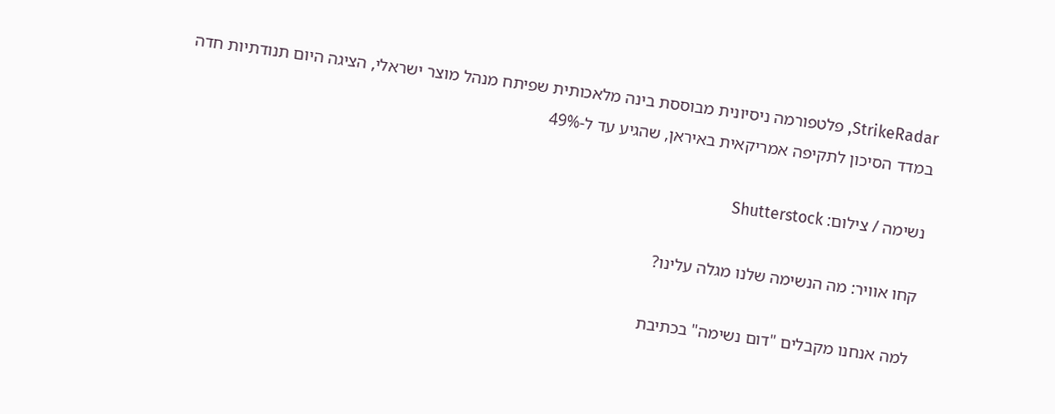StrikeRadar, פלטפורמה ניסיונית מבוססת בינה מלאכותית שפיתח מנהל מוצר ישראלי, הציגה היום תנודתיות חדה במדד הסיכון לתקיפה אמריקאית באיראן, שהגיע עד ל-49%

נשימה / צילום: Shutterstock

קחו אוויר: מה הנשימה שלנו מגלה עלינו?

למה אנחנו מקבלים "דום נשימה" בכתיבת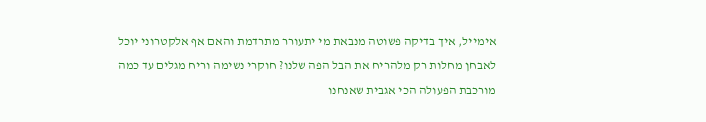אימייל, איך בדיקה פשוטה מנבאת מי יתעורר מתרדמת והאם אף אלקטרוני יוכל לאבחן מחלות רק מלהריח את הבל הפה שלנו? חוקרי נשימה וריח מגלים עד כמה מורכבת הפעולה הכי אגבית שאנחנו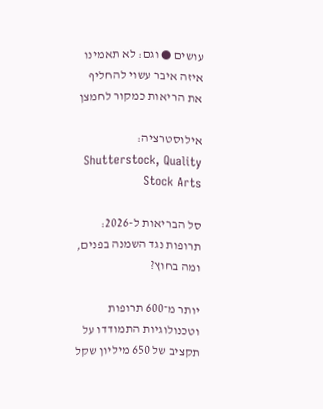עושים ● וגם: לא תאמינו איזה איבר עשוי להחליף את הריאות כמקור לחמצן

אילוסטרציה: Shutterstock, Quality Stock Arts

סל הבריאות ל-2026: תרופות נגד השמנה בפנים, ומה בחוץ?

יותר מ־600 תרופות וטכנולוגיות התמודדו על תקציב של 650 מיליון שקל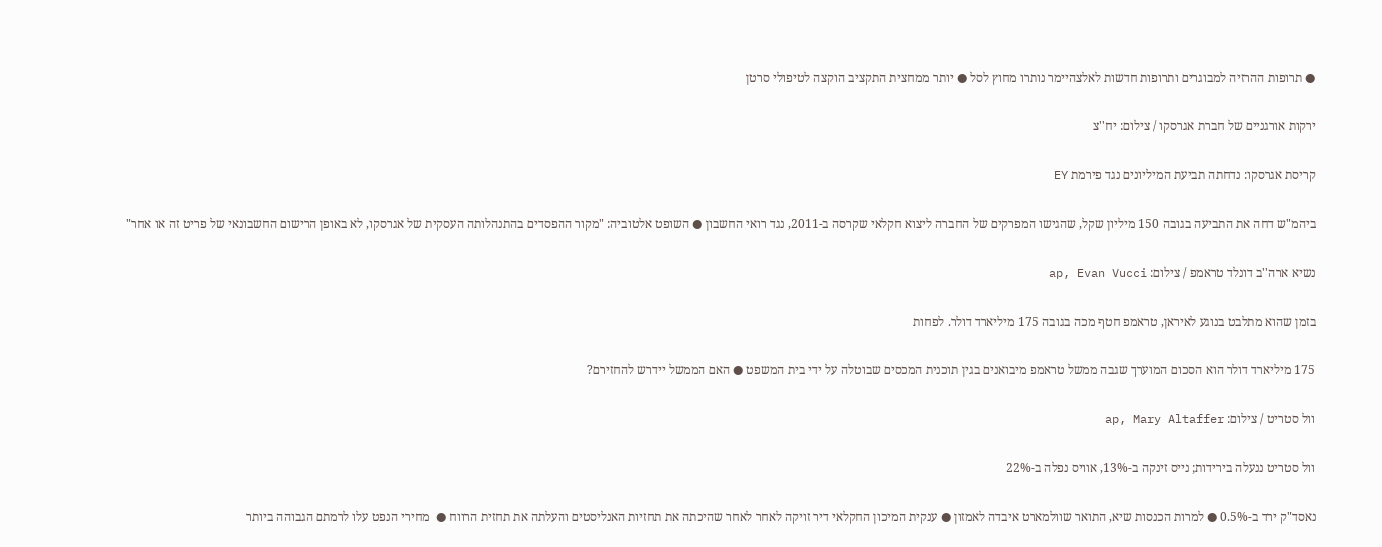● תרופות ההרזיה למבוגרים ותרופות חדשות לאלצהיימר נותרו מחוץ לסל ● יותר ממחצית התקציב הוקצה לטיפולי סרטן

ירקות אורגניים של חברת אגרסקו / צילום: יח''צ

קריסת אגרסקו: נדחתה תביעת המיליונים נגד פירמת EY

ביהמ"ש דחה את התביעה בגובה 150 מיליון שקל, שהגישו המפרקים של החברה ליצוא חקלאי שקרסה ב-2011, נגד רואי החשבון ● השופט אלטוביה: "מקור ההפסדים בהתנהלותה העסקית של אגרסקו, לא באופן הרישום החשבונאי של פריט זה או אחר"

נשיא ארה''ב דונלד טראמפ / צילום: ap, Evan Vucci

בזמן שהוא מתלבט בנוגע לאיראן, טראמפ חטף מכה בגובה 175 מיליארד דולר. לפחות

175 מיליארד דולר הוא הסכום המוערך שגבה ממשל טראמפ מיבואנים בגין תוכנית המכסים שבוטלה על ידי בית המשפט ● האם הממשל יידרש להחזירם?

וול סטריט / צילום: ap, Mary Altaffer

וול סטריט ננעלה בירידות; נייס זינקה ב-13%, אוויס נפלה ב-22%

נאסד"ק ירד ב-0.5% ● למרות הכנסות שיא, התואר שוולמארט איבדה לאמזון ● ענקית המיכון החקלאי דיר זויקה לאחר לאחר שהיכתה את תחזיות האנליסטים והעלתה את תחזית הרווח ●  מחירי הנפט עלו לרמתם הגבוהה ביותר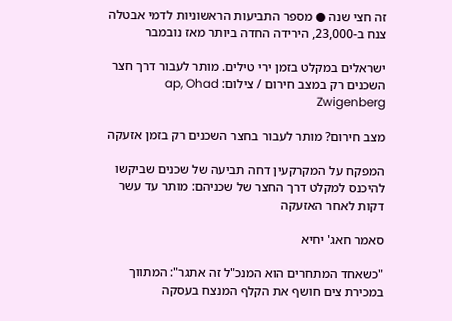זה חצי שנה ● מספר התביעות הראשוניות לדמי אבטלה צנח ב-23,000, הירידה החדה ביותר מאז נובמבר

ישראלים במקלט בזמן ירי טילים. מותר לעבור דרך חצר השכנים רק במצב חירום / צילום: ap, Ohad Zwigenberg

מצב חירום? מותר לעבור בחצר השכנים רק בזמן אזעקה

המפקח על המקרקעין דחה תביעה של שכנים שביקשו להיכנס למקלט דרך החצר של שכניהם: מותר עד עשר דקות לאחר האזעקה

סאמר חאג' יחיא

"כשאחד המתחרים הוא המנכ"ל זה אתגר": המתווך במכירת צים חושף את הקלף המנצח בעסקה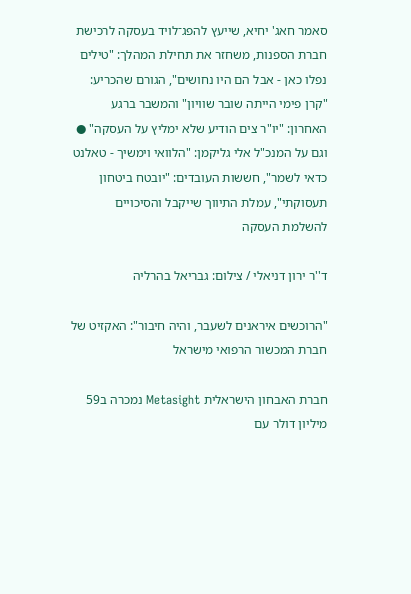סאמר חאג' יחיא, שייעץ להפג־לויד בעסקה לרכישת חברת הספנות, משחזר את תחילת המהלך: "טילים נפלו כאן - אבל הם היו נחושים", הגורם שהכריע: "קרן פימי הייתה שובר שוויון" והמשבר ברגע האחרון: "יו"ר צים הודיע שלא ימליץ על העסקה" ● וגם על המנכ"ל אלי גליקמן: "הלוואי וימשיך - טאלנט כדאי לשמר", חששות העובדים: "יובטח ביטחון תעסוקתי", עמלת התיווך שייקבל והסיכויים להשלמת העסקה

ד''ר ירון דניאלי / צילום: גבריאל בהרליה

"הרוכשים איראנים לשעבר, והיה חיבור": האקזיט של חברת המכשור הרפואי מישראל

חברת האבחון הישראלית Metasight נמכרה ב59 מיליון דולר עם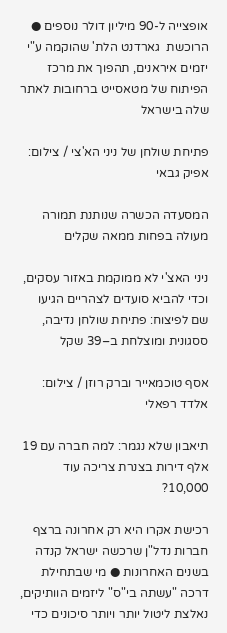אופצייה ל-90 מיליון דולר נוספים ● הרוכשת  גארדנט הלת' שהוקמה ע"י יזמים איראנים, תהפוך את מרכז הפיתוח של מטאסייט ברחובות לאתר שלה בישראל

פתיחת שולחן של ניני הא'צי / צילום: אפיק גבאי

המסעדה הכשרה שנותנת תמורה מעולה בפחות ממאה שקלים

ניני האצ'י לא ממוקמת באזור עסקים, וכדי להביא סועדים לצהריים הגיעו שם לפיצוח: פתיחת שולחן נדיבה, ססגונית ומוצלחת ב–39 שקל

אסף טוכמאייר וברק רוזן / צילום: אלדד רפאלי

תיאבון שלא נגמר: למה חברה עם 19 אלף דירות בצנרת צריכה עוד 10,000?

רכישת אקרו היא רק אחרונה ברצף חברות נדל"ן שרכשה ישראל קנדה בשנים האחרונות ● מי שבתחילת דרכה "עשתה בי"ס" ליזמים הוותיקים, נאלצת ליטול יותר ויותר סיכונים כדי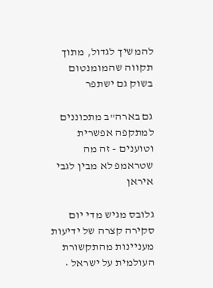להמשיך לגדול, מתוך תקווה שהמומנטום בשוק גם ישתפר

גם בארה"ב מתכוננים למתקפה אפשרית וטוענים - זה מה שטראמפ לא מבין לגבי איראן

גלובס מגיש מדי יום סקירה קצרה של ידיעות מעניינות מהתקשורת העולמית על ישראל •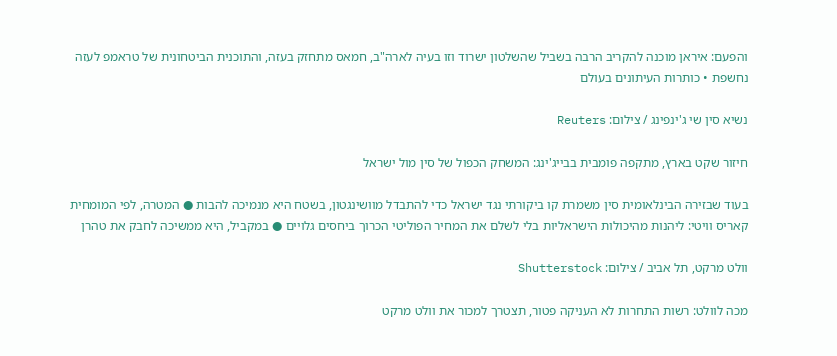והפעם: איראן מוכנה להקריב הרבה בשביל שהשלטון ישרוד וזו בעיה לארה"ב, חמאס מתחזק בעזה, והתוכנית הביטחונית של טראמפ לעזה נחשפת • כותרות העיתונים בעולם

נשיא סין שי ג'ינפינג / צילום: Reuters

חיזור שקט בארץ, מתקפה פומבית בבייג'ינג: המשחק הכפול של סין מול ישראל

בעוד שבזירה הבינלאומית סין משמרת קו ביקורתי נגד ישראל כדי להתבדל מוושינגטון, בשטח היא מנמיכה להבות ● המטרה, לפי המומחית קאריס וויטי: ליהנות מהיכולות הישראליות בלי לשלם את המחיר הפוליטי הכרוך ביחסים גלויים ● במקביל, היא ממשיכה לחבק את טהרן

וולט מרקט, תל אביב / צילום: Shutterstock

מכה לוולט: רשות התחרות לא העניקה פטור, תצטרך למכור את וולט מרקט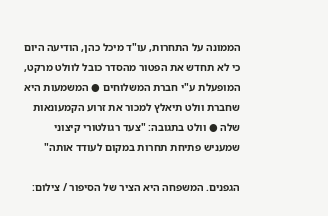הממונה על התחרות, עו"ד מיכל כהן, הודיעה היום כי לא תחדש את הפטור מהסדר כובל לוולט מרקט, המופעלת ע"י חברת המשלוחים ● המשמעות היא שחברת וולט תיאלץ למכור את זרוע הקמעונאות שלה ● וולט בתגובה: "צעד רגולטורי קיצוני שמעניש פתיחת תחרות במקום לעודד אותה"

הגפנים. המשפחה היא הציר של הסיפור / צילום: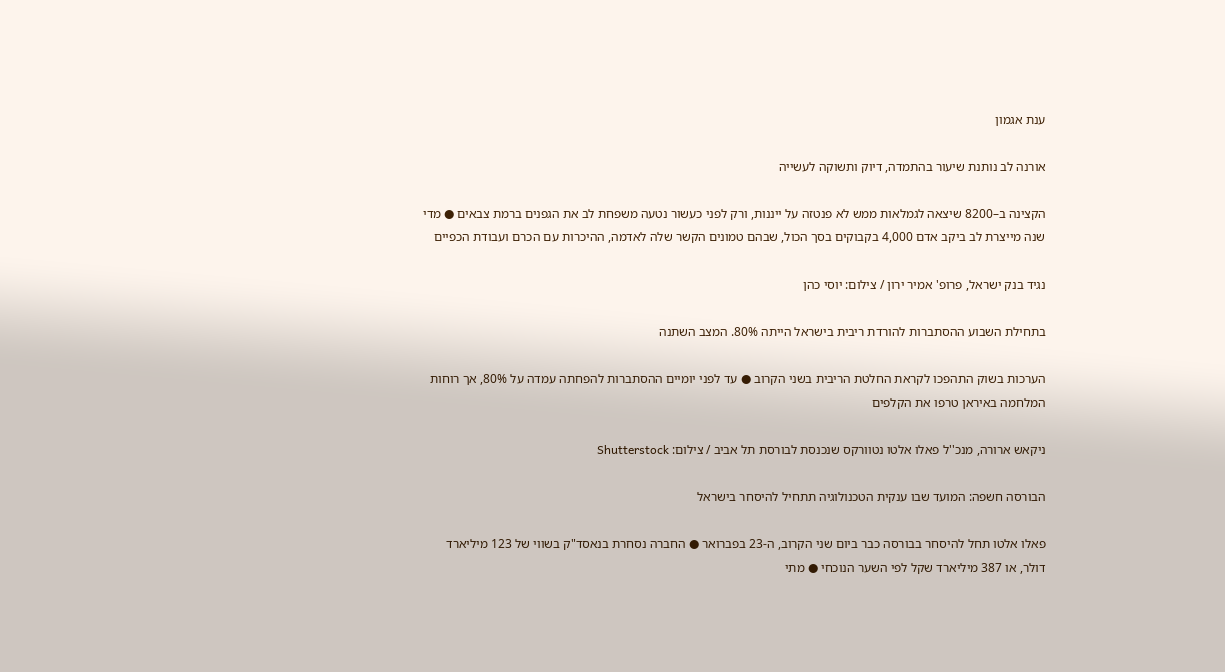ענת אגמון

אורנה לב נותנת שיעור בהתמדה, דיוק ותשוקה לעשייה

הקצינה ב–8200 שיצאה לגמלאות ממש לא פנטזה על ייננות, ורק לפני כעשור נטעה משפחת לב את הגפנים ברמת צבאים ● מדי שנה מייצרת לב ביקב אדם 4,000 בקבוקים בסך הכול, שבהם טמונים הקשר שלה לאדמה, ההיכרות עם הכרם ועבודת הכפיים

נגיד בנק ישראל, פרופ' אמיר ירון / צילום: יוסי כהן

בתחילת השבוע ההסתברות להורדת ריבית בישראל הייתה 80%. המצב השתנה

הערכות בשוק התהפכו לקראת החלטת הריבית בשני הקרוב ● עד לפני יומיים ההסתברות להפחתה עמדה על 80%, אך רוחות המלחמה באיראן טרפו את הקלפים

ניקאש ארורה, מנכ''ל פאלו אלטו נטוורקס שנכנסת לבורסת תל אביב / צילום: Shutterstock

הבורסה חשפה: המועד שבו ענקית הטכנולוגיה תתחיל להיסחר בישראל

פאלו אלטו תחל להיסחר בבורסה כבר ביום שני הקרוב, ה-23 בפברואר ● החברה נסחרת בנאסד"ק בשווי של 123 מיליארד דולר, או 387 מיליארד שקל לפי השער הנוכחי ● מתי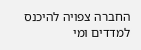החברה צפויה להיכנס למדדים ומי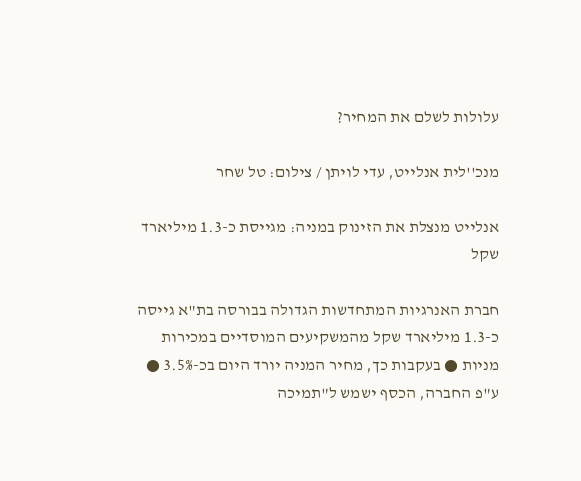עלולות לשלם את המחיר?

מנכ''לית אנלייט, עדי לויתן / צילום: טל שחר

אנלייט מנצלת את הזינוק במניה: מגייסת כ-1.3 מיליארד שקל

חברת האנרגיות המתחדשות הגדולה בבורסה בת"א גייסה כ-1.3 מיליארד שקל מהמשקיעים המוסדיים במכירות מניות ● בעקבות כך, מחיר המניה יורד היום בכ-3.5% ● ע"פ החברה, הכסף ישמש ל"תמיכה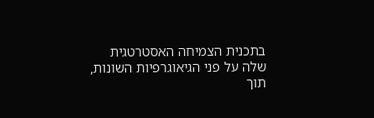בתכנית הצמיחה האסטרטגית שלה על פני הגיאוגרפיות השונות, תוך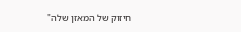חיזוק של המאזן שלה"